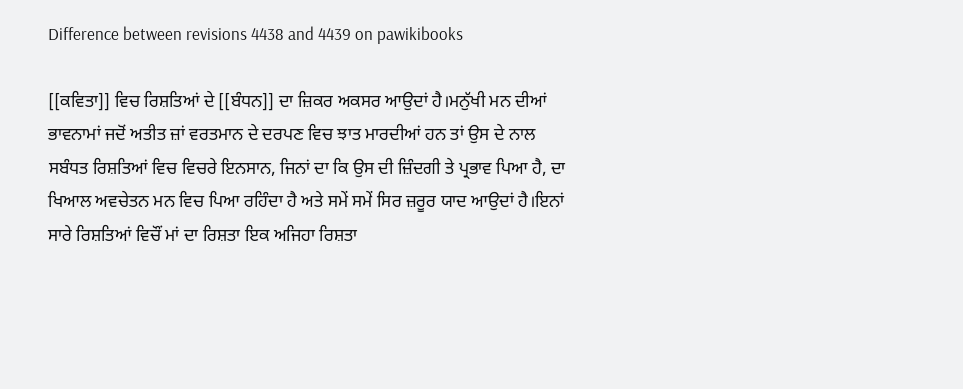Difference between revisions 4438 and 4439 on pawikibooks

[[ਕਵਿਤਾ]] ਵਿਚ ਰਿਸ਼ਤਿਆਂ ਦੇ [[ਬੰਧਨ]] ਦਾ ਜ਼ਿਕਰ ਅਕਸਰ ਆਉਦਾਂ ਹੈ।ਮਨੁੱਖੀ ਮਨ ਦੀਆਂ ਭਾਵਨਾਮਾਂ ਜਦੋਂ ਅਤੀਤ ਜ਼ਾਂ ਵਰਤਮਾਨ ਦੇ ਦਰਪਣ ਵਿਚ ਝਾਤ ਮਾਰਦੀਆਂ ਹਨ ਤਾਂ ਉਸ ਦੇ ਨਾਲ ਸਬੰਧਤ ਰਿਸ਼ਤਿਆਂ ਵਿਚ ਵਿਚਰੇ ਇਨਸਾਨ, ਜਿਨਾਂ ਦਾ ਕਿ ਉਸ ਦੀ ਜ਼ਿੰਦਗੀ ਤੇ ਪ੍ਰਭਾਵ ਪਿਆ ਹੈ, ਦਾ ਖਿਆਲ ਅਵਚੇਤਨ ਮਨ ਵਿਚ ਪਿਆ ਰਹਿੰਦਾ ਹੈ ਅਤੇ ਸਮੇਂ ਸਮੇਂ ਸਿਰ ਜ਼ਰੂਰ ਯਾਦ ਆਉਦਾਂ ਹੈ।ਇਨਾਂ ਸਾਰੇ ਰਿਸ਼ਤਿਆਂ ਵਿਚੌਂ ਮਾਂ ਦਾ ਰਿਸ਼ਤਾ ਇਕ ਅਜਿਹਾ ਰਿਸ਼ਤਾ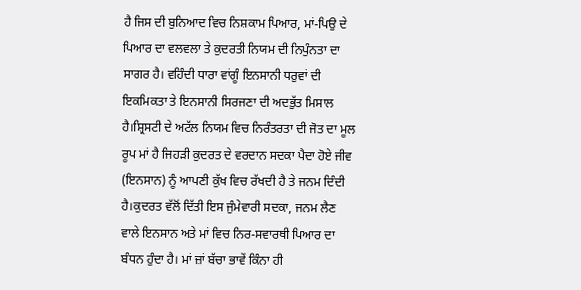ਹੈ ਜਿਸ ਦੀ ਬੁਨਿਆਦ ਵਿਚ ਨਿਸ਼ਕਾਮ ਪਿਆਰ, ਮਾਂ-ਪਿਉ ਦੇ ਪਿਆਰ ਦਾ ਵਲਵਲਾ ਤੇ ਕੁਦਰਤੀ ਨਿਯਮ ਦੀ ਨਿਪੁੰਨਤਾ ਦਾ ਸਾਗਰ ਹੈ। ਵਹਿੰਦੀ ਧਾਰਾ ਵਾਂਗੂੰ ਇਨਸਾਨੀ ਧਰੁਵਾਂ ਦੀ ਇਕਮਿਕਤਾ ਤੇ ਇਨਸਾਨੀ ਸਿਰਜਣਾ ਦੀ ਅਦਭੁੱਤ ਮਿਸਾਲ ਹੈ।ਸ਼੍ਰਿਸਟੀ ਦੇ ਅਟੱਲ ਨਿਯਮ ਵਿਚ ਨਿਰੰਤਰਤਾ ਦੀ ਜੋਤ ਦਾ ਮੂਲ ਰੂਪ ਮਾਂ ਹੈ ਜਿਹੜੀ ਕੁਦਰਤ ਦੇ ਵਰਦਾਨ ਸਦਕਾ ਪੈਦਾ ਹੋਏ ਜੀਵ (ਇਨਸਾਨ) ਨੂੰ ਆਪਣੀ ਕੁੱਖ ਵਿਚ ਰੱਖਦੀ ਹੈ ਤੇ ਜਨਮ ਦਿੰਦੀ ਹੈ।ਕੁਦਰਤ ਵੱਲੋਂ ਦਿੱਤੀ ਇਸ ਜੁੰਮੇਵਾਰੀ ਸਦਕਾ, ਜਨਮ ਲੈਣ ਵਾਲੇ ਇਨਸਾਨ ਅਤੇ ਮਾਂ ਵਿਚ ਨਿਰ-ਸਵਾਰਥੀ ਪਿਆਰ ਦਾ ਬੰਧਨ ਹੁੰਦਾ ਹੈ। ਮਾਂ ਜ਼ਾਂ ਬੱਚਾ ਭਾਵੇਂ ਕਿੰਨਾ ਹੀ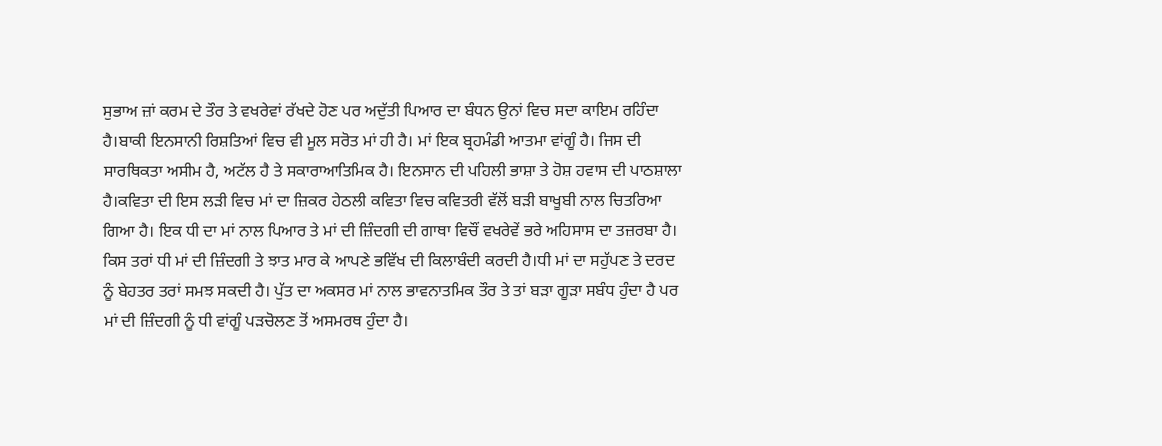ਸੁਭਾਅ ਜ਼ਾਂ ਕਰਮ ਦੇ ਤੌਰ ਤੇ ਵਖਰੇਵਾਂ ਰੱਖਦੇ ਹੋਣ ਪਰ ਅਦੁੱਤੀ ਪਿਆਰ ਦਾ ਬੰਧਨ ਉਨਾਂ ਵਿਚ ਸਦਾ ਕਾਇਮ ਰਹਿੰਦਾ ਹੈ।ਬਾਕੀ ਇਨਸਾਨੀ ਰਿਸ਼ਤਿਆਂ ਵਿਚ ਵੀ ਮੂਲ ਸਰੋਤ ਮਾਂ ਹੀ ਹੈ। ਮਾਂ ਇਕ ਬ੍ਰਹਮੰਡੀ ਆਤਮਾ ਵਾਂਗੂੰ ਹੈ। ਜਿਸ ਦੀ ਸਾਰਥਿਕਤਾ ਅਸੀਮ ਹੈ, ਅਟੱਲ ਹੈ ਤੇ ਸਕਾਰਾਆਤਿਮਿਕ ਹੈ। ਇਨਸਾਨ ਦੀ ਪਹਿਲੀ ਭਾਸ਼ਾ ਤੇ ਹੋਸ਼ ਹਵਾਸ ਦੀ ਪਾਠਸ਼ਾਲਾ ਹੈ।ਕਵਿਤਾ ਦੀ ਇਸ ਲੜੀ ਵਿਚ ਮਾਂ ਦਾ ਜ਼ਿਕਰ ਹੇਠਲੀ ਕਵਿਤਾ ਵਿਚ ਕਵਿਤਰੀ ਵੱਲੋਂ ਬੜੀ ਬਾਖੂਬੀ ਨਾਲ ਚਿਤਰਿਆ ਗਿਆ ਹੈ। ਇਕ ਧੀ ਦਾ ਮਾਂ ਨਾਲ ਪਿਆਰ ਤੇ ਮਾਂ ਦੀ ਜ਼ਿੰਦਗੀ ਦੀ ਗਾਥਾ ਵਿਚੌਂ ਵਖਰੇਵੇਂ ਭਰੇ ਅਹਿਸਾਸ ਦਾ ਤਜ਼ਰਬਾ ਹੈ। ਕਿਸ ਤਰਾਂ ਧੀ ਮਾਂ ਦੀ ਜ਼ਿੰਦਗੀ ਤੇ ਝਾਤ ਮਾਰ ਕੇ ਆਪਣੇ ਭਵਿੱਖ ਦੀ ਕਿਲਾਬੰਦੀ ਕਰਦੀ ਹੈ।ਧੀ ਮਾਂ ਦਾ ਸਹੁੱਪਣ ਤੇ ਦਰਦ ਨੂੰ ਬੇਹਤਰ ਤਰਾਂ ਸਮਝ ਸਕਦੀ ਹੈ। ਪੁੱਤ ਦਾ ਅਕਸਰ ਮਾਂ ਨਾਲ ਭਾਵਨਾਤਮਿਕ ਤੌਰ ਤੇ ਤਾਂ ਬੜਾ ਗੂੜਾ ਸਬੰਧ ਹੁੰਦਾ ਹੈ ਪਰ ਮਾਂ ਦੀ ਜ਼ਿੰਦਗੀ ਨੂੰ ਧੀ ਵਾਂਗੂੰ ਪੜਚੋਲਣ ਤੋਂ ਅਸਮਰਥ ਹੁੰਦਾ ਹੈ।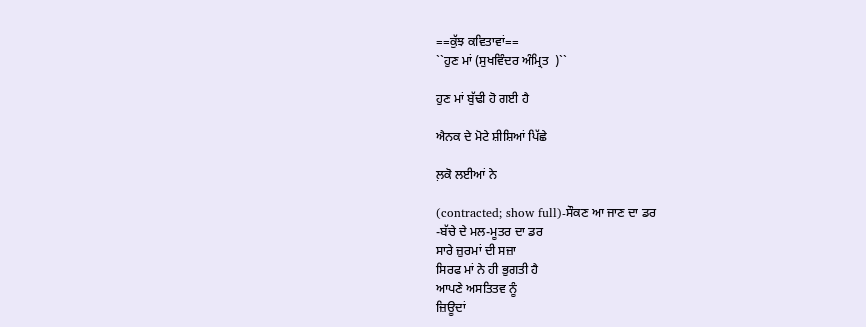==ਕੁੱਝ ਕਵਿਤਾਵਾਂ==
``ਹੁਣ ਮਾਂ (ਸੁਖਵਿੰਦਰ ਅੰਮ੍ਰਿਤ  )``

ਹੁਣ ਮਾਂ ਬੁੱਢੀ ਹੋ ਗਈ ਹੈ

ਐਨਕ ਦੇ ਮੋਟੇ ਸ਼ੀਸ਼ਿਆਂ ਪਿੱਛੇ

ਲ਼ਕੋ ਲਈਆਂ ਨੇ

(contracted; show full)-ਸੌਕਣ ਆ ਜਾਣ ਦਾ ਡਰ
-ਬੱਚੇ ਦੇ ਮਲ-ਮੂਤਰ ਦਾ ਡਰ
ਸਾਰੇ ਜ਼ੁਰਮਾਂ ਦੀ ਸਜ਼ਾ
ਸਿਰਫ ਮਾਂ ਨੇ ਹੀ ਭੁਗਤੀ ਹੈ
ਆਪਣੇ ਅਸਤਿਤਵ ਨੂੰ
ਜ਼ਿਊਦਾਂ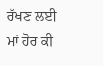ਰੱਖਣ ਲਈ
ਮਾਂ ਹੋਰ ਕੀ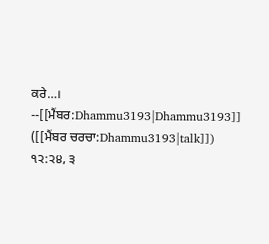ਕਰੇ…।
--[[ਮੈਂਬਰ:Dhammu3193|Dhammu3193]] ([[ਮੈਂਬਰ ਚਰਚਾ:Dhammu3193|talk]]) ੧੨:੨੪, ੩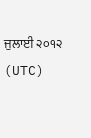ਜੁਲਾਈ ੨੦੧੨ (UTC)